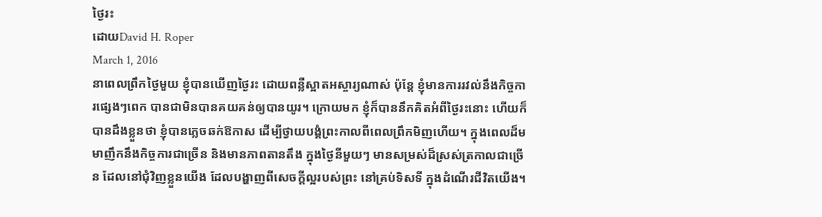ថ្ងៃរះ
ដោយDavid H. Roper
March 1, 2016
នាពេលព្រឹកថ្ងៃមួយ ខ្ញុំបានឃើញថ្ងៃរះ ដោយពន្លឺស្អាតអស្ចារ្យណាស់ ប៉ុន្តែ ខ្ញុំមានការរវល់នឹងកិច្ចការផ្សេងៗពេក បានជាមិនបានគយគន់ឲ្យបានយូរ។ ក្រោយមក ខ្ញុំក៏បាននឹកគិតអំពីថ្ងៃរះនោះ ហើយក៏បានដឹងខ្លួនថា ខ្ញុំបានភ្លេចឆក់ឱកាស ដើម្បីថ្វាយបង្គំព្រះកាលពីពេលព្រឹកមិញហើយ។ ក្នុងពេលដ៏មមាញឹកនឹងកិច្ចការជាច្រើន និងមានភាពតានតឹង ក្នុងថ្ងៃនីមួយៗ មានសម្រស់ដ៏ស្រស់ត្រកាលជាច្រើន ដែលនៅជុំវិញខ្លួនយើង ដែលបង្ហាញពីសេចក្តីល្អរបស់ព្រះ នៅគ្រប់ទិសទី ក្នុងដំណើរជីវិតយើង។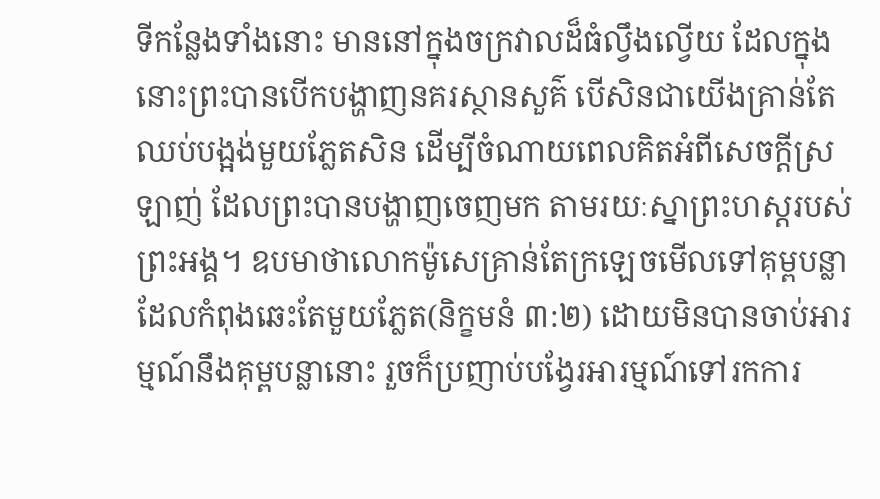ទីកន្លែងទាំងនោះ មាននៅក្នុងចក្រវាលដ៏ធំល្វឹងល្វើយ ដែលក្នុងនោះព្រះបានបើកបង្ហាញនគរស្ថានសួគ៌ បើសិនជាយើងគ្រាន់តែឈប់បង្អង់មួយភ្លែតសិន ដើម្បីចំណាយពេលគិតអំពីសេចក្តីស្រឡាញ់ ដែលព្រះបានបង្ហាញចេញមក តាមរយៈស្នាព្រះហស្តរបស់ព្រះអង្គ។ ឧបមាថាលោកម៉ូសេគ្រាន់តែក្រឡេចមើលទៅគុម្ពបន្លា ដែលកំពុងឆេះតែមួយភ្លែត(និក្ខមនំ ៣:២) ដោយមិនបានចាប់អារម្មណ៍នឹងគុម្ពបន្លានោះ រួចក៏ប្រញាប់បង្វែរអារម្មណ៍ទៅរកការ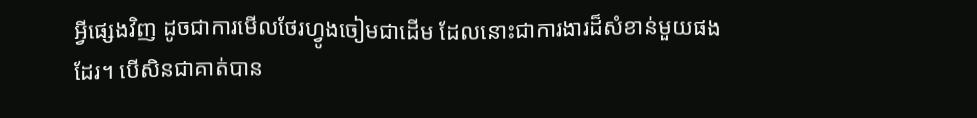អ្វីផ្សេងវិញ ដូចជាការមើលថែរហ្វូងចៀមជាដើម ដែលនោះជាការងារដ៏សំខាន់មួយផងដែរ។ បើសិនជាគាត់បាន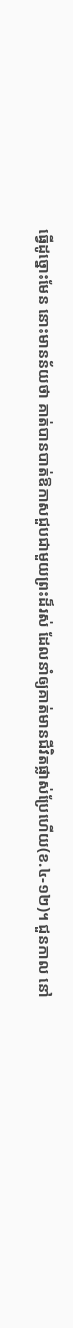ធ្វើដូច្នោះមែន នោះមានន័យថា គាត់បានបាត់ឱកាសជួបជាមួយព្រះដ៏រស់ ដែលនាំឲ្យគាត់មានជីវិតផ្លាស់ប្រែហើយ(ខ.៤-១២)។ ជួនកាល នៅ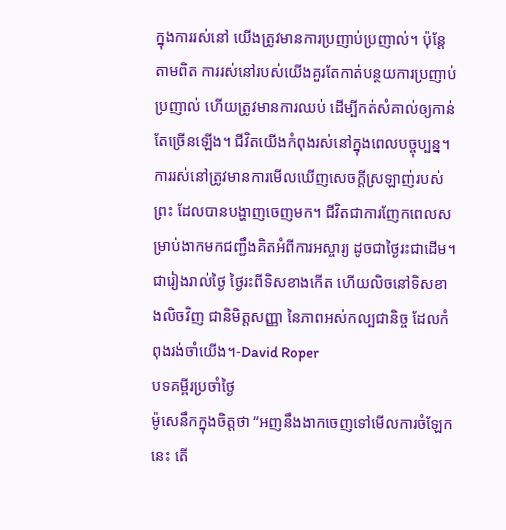ក្នុងការរស់នៅ យើងត្រូវមានការប្រញាប់ប្រញាល់។ ប៉ុន្តែ តាមពិត ការរស់នៅរបស់យើងគួរតែកាត់បន្ថយការប្រញាប់ប្រញាល់ ហើយត្រូវមានការឈប់ ដើម្បីកត់សំគាល់ឲ្យកាន់តែច្រើនឡើង។ ជីវិតយើងកំពុងរស់នៅក្នុងពេលបច្ចុប្បន្ន។ ការរស់នៅត្រូវមានការមើលឃើញសេចក្តីស្រឡាញ់របស់ព្រះ ដែលបានបង្ហាញចេញមក។ ជីវិតជាការញែកពេលសម្រាប់ងាកមកជញ្ជឹងគិតអំពីការអស្ចារ្យ ដូចជាថ្ងៃរះជាដើម។ ជារៀងរាល់ថ្ងៃ ថ្ងៃរះពីទិសខាងកើត ហើយលិចនៅទិសខាងលិចវិញ ជានិមិត្តសញ្ញា នៃភាពអស់កល្បជានិច្ច ដែលកំពុងរង់ចាំយើង។-David Roper
បទគម្ពីរប្រចាំថ្ងៃ
ម៉ូសេនឹកក្នុងចិត្តថា “អញនឹងងាកចេញទៅមើលការចំឡែកនេះ តើ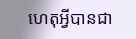ហេតុអ្វីបានជា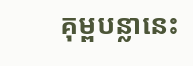គុម្ពបន្លានេះ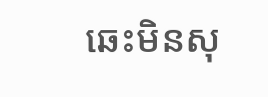ឆេះមិនសុ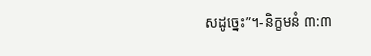សដូច្នេះ”។-និក្ខមនំ ៣:៣